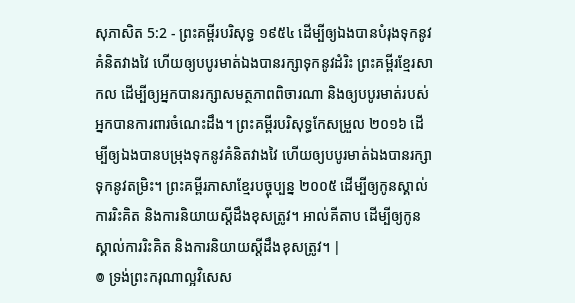សុភាសិត 5:2 - ព្រះគម្ពីរបរិសុទ្ធ ១៩៥៤ ដើម្បីឲ្យឯងបានបំរុងទុកនូវគំនិតវាងវៃ ហើយឲ្យបបូរមាត់ឯងបានរក្សាទុកនូវដំរិះ ព្រះគម្ពីរខ្មែរសាកល ដើម្បីឲ្យអ្នកបានរក្សាសមត្ថភាពពិចារណា និងឲ្យបបូរមាត់របស់អ្នកបានការពារចំណេះដឹង។ ព្រះគម្ពីរបរិសុទ្ធកែសម្រួល ២០១៦ ដើម្បីឲ្យឯងបានបម្រុងទុកនូវគំនិតវាងវៃ ហើយឲ្យបបូរមាត់ឯងបានរក្សាទុកនូវតម្រិះ។ ព្រះគម្ពីរភាសាខ្មែរបច្ចុប្បន្ន ២០០៥ ដើម្បីឲ្យកូនស្គាល់ការរិះគិត និងការនិយាយស្ដីដឹងខុសត្រូវ។ អាល់គីតាប ដើម្បីឲ្យកូនស្គាល់ការរិះគិត និងការនិយាយស្ដីដឹងខុសត្រូវ។ |
៙ ទ្រង់ព្រះករុណាល្អវិសេស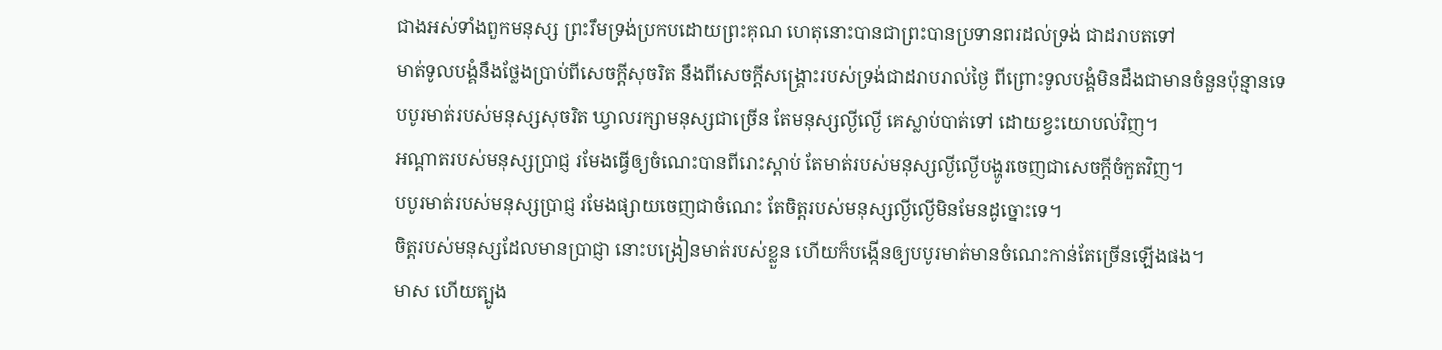ជាងអស់ទាំងពួកមនុស្ស ព្រះរឹមទ្រង់ប្រកបដោយព្រះគុណ ហេតុនោះបានជាព្រះបានប្រទានពរដល់ទ្រង់ ជាដរាបតទៅ
មាត់ទូលបង្គំនឹងថ្លែងប្រាប់ពីសេចក្ដីសុចរិត នឹងពីសេចក្ដីសង្គ្រោះរបស់ទ្រង់ជាដរាបរាល់ថ្ងៃ ពីព្រោះទូលបង្គំមិនដឹងជាមានចំនួនប៉ុន្មានទេ
បបូរមាត់របស់មនុស្សសុចរិត ឃ្វាលរក្សាមនុស្សជាច្រើន តែមនុស្សល្ងីល្ងើ គេស្លាប់បាត់ទៅ ដោយខ្វះយោបល់វិញ។
អណ្តាតរបស់មនុស្សប្រាជ្ញ រមែងធ្វើឲ្យចំណេះបានពីរោះស្តាប់ តែមាត់របស់មនុស្សល្ងីល្ងើបង្ហូរចេញជាសេចក្ដីចំកួតវិញ។
បបូរមាត់របស់មនុស្សប្រាជ្ញ រមែងផ្សាយចេញជាចំណេះ តែចិត្តរបស់មនុស្សល្ងីល្ងើមិនមែនដូច្នោះទេ។
ចិត្តរបស់មនុស្សដែលមានប្រាជ្ញា នោះបង្រៀនមាត់របស់ខ្លួន ហើយក៏បង្កើនឲ្យបបូរមាត់មានចំណេះកាន់តែច្រើនឡើងផង។
មាស ហើយត្បូង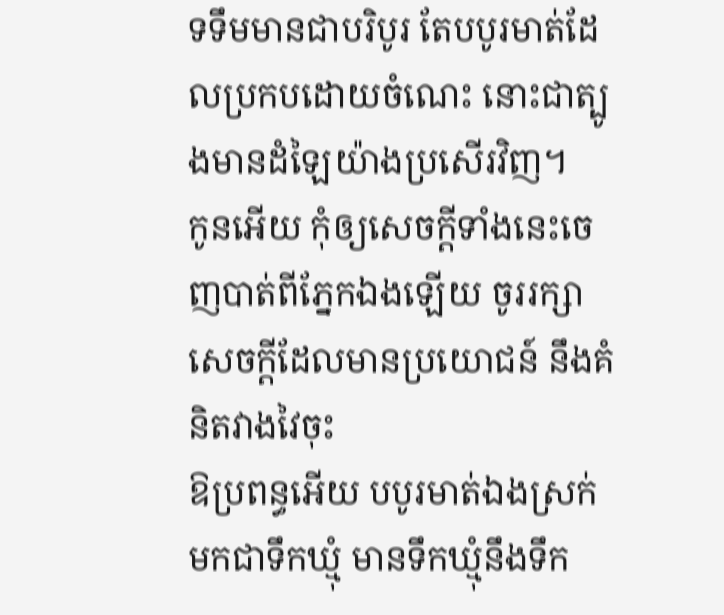ទទឹមមានជាបរិបូរ តែបបូរមាត់ដែលប្រកបដោយចំណេះ នោះជាត្បូងមានដំឡៃយ៉ាងប្រសើរវិញ។
កូនអើយ កុំឲ្យសេចក្ដីទាំងនេះចេញបាត់ពីភ្នែកឯងឡើយ ចូររក្សាសេចក្ដីដែលមានប្រយោជន៍ នឹងគំនិតវាងវៃចុះ
ឱប្រពន្ធអើយ បបូរមាត់ឯងស្រក់មកជាទឹកឃ្មុំ មានទឹកឃ្មុំនឹងទឹក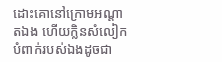ដោះគោនៅក្រោមអណ្តាតឯង ហើយក្លិនសំលៀកបំពាក់របស់ឯងដូចជា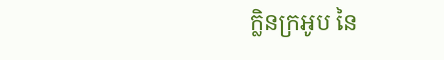ក្លិនក្រអូប នៃ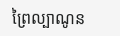ព្រៃល្បាណូន